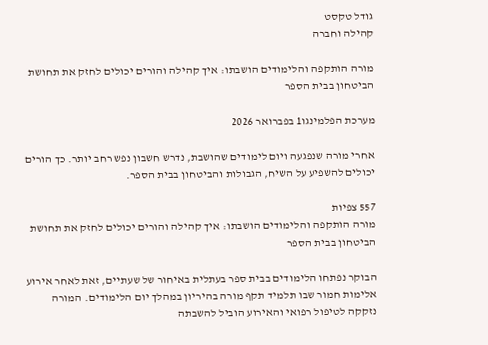גודל טקסט
קהילה וחברה

מורה הותקפה והלימודים הושבתו: איך קהילה והורים יכולים לחזק את תחושת הביטחון בבית הספר

מערכת הפלמינגו1 בפברואר 2026

אחרי מורה שנפגעה ויום לימודים שהושבת, נדרש חשבון נפש רחב יותר. כך הורים יכולים להשפיע על השיח, הגבולות והביטחון בבית הספר.

557 צפיות
מורה הותקפה והלימודים הושבתו: איך קהילה והורים יכולים לחזק את תחושת הביטחון בבית הספר

הבוקר נפתחו הלימודים בבית ספר בעתלית באיחור של שעתיים, זאת לאחר אירוע אלימות חמור שבו תלמיד תקף מורה בהיריון במהלך יום הלימודים. המורה נזקקה לטיפול רפואי והאירוע הוביל להשבתה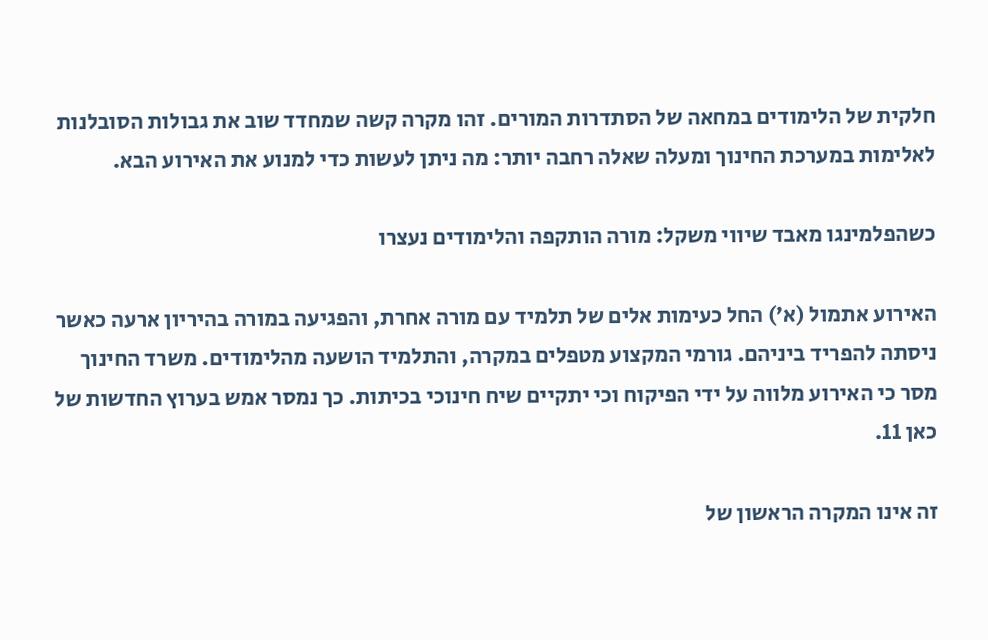חלקית של הלימודים במחאה של הסתדרות המורים. זהו מקרה קשה שמחדד שוב את גבולות הסובלנות לאלימות במערכת החינוך ומעלה שאלה רחבה יותר: מה ניתן לעשות כדי למנוע את האירוע הבא.

כשהפלמינגו מאבד שיווי משקל: מורה הותקפה והלימודים נעצרו

האירוע אתמול (א׳) החל כעימות אלים של תלמיד עם מורה אחרת, והפגיעה במורה בהיריון ארעה כאשר ניסתה להפריד ביניהם. גורמי המקצוע מטפלים במקרה, והתלמיד הושעה מהלימודים. משרד החינוך מסר כי האירוע מלווה על ידי הפיקוח וכי יתקיים שיח חינוכי בכיתות. כך נמסר אמש בערוץ החדשות של כאן 11.

זה אינו המקרה הראשון של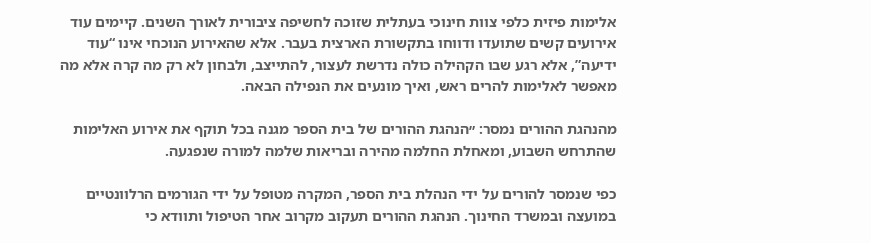אלימות פיזית כלפי צוות חינוכי בעתלית שזוכה לחשיפה ציבורית לאורך השנים. קיימים עוד אירועים קשים שתועדו ודווחו בתקשורת הארצית בעבר. אלא שהאירוע הנוכחי אינו “עוד ידיעה”, אלא רגע שבו הקהילה כולה נדרשת לעצור, להתייצב, ולבחון לא רק מה קרה אלא מה מאפשר לאלימות להרים ראש, ואיך מונעים את הנפילה הבאה.

מהנהגת ההורים נמסר: ״הנהגת ההורים של בית הספר מגנה בכל תוקף את אירוע האלימות שהתרחש השבוע, ומאחלת החלמה מהירה ובריאות שלמה למורה שנפגעה.

כפי שנמסר להורים על ידי הנהלת בית הספר, המקרה מטופל על ידי הגורמים הרלוונטיים במועצה ובמשרד החינוך. הנהגת ההורים תעקוב מקרוב אחר הטיפול ותוודא כי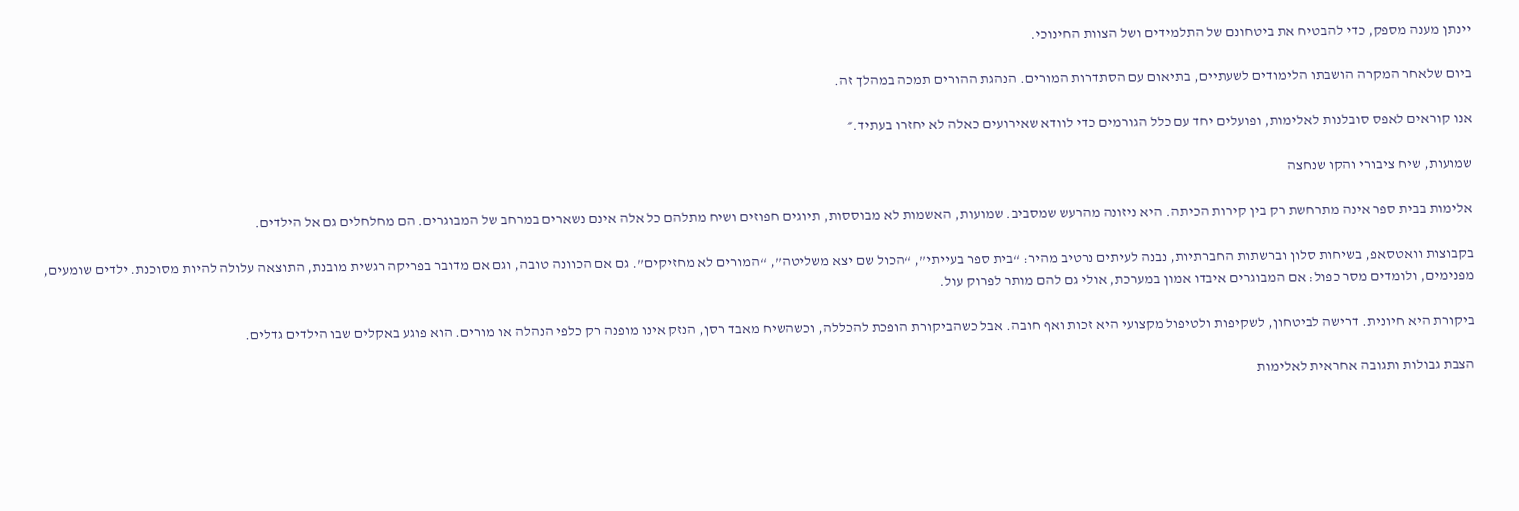יינתן מענה מספק, כדי להבטיח את ביטחונם של התלמידים ושל הצוות החינוכי.

ביום שלאחר המקרה הושבתו הלימודים לשעתיים, בתיאום עם הסתדרות המורים. הנהגת ההורים תמכה במהלך זה.

אנו קוראים לאפס סובלנות לאלימות, ופועלים יחד עם כלל הגורמים כדי לוודא שאירועים כאלה לא יחזרו בעתיד.״

שמועות, שיח ציבורי והקו שנחצה

אלימות בבית ספר אינה מתרחשת רק בין קירות הכיתה. היא ניזונה מהרעש שמסביב. שמועות, האשמות לא מבוססות, תיוגים חפוזים ושיח מתלהם כל אלה אינם נשארים במרחב של המבוגרים. הם מחלחלים גם אל הילדים.

בקבוצות וואטסאפ, בשיחות סלון וברשתות החברתיות, נבנה לעיתים נרטיב מהיר: “בית ספר בעייתי”, “הכול שם יצא משליטה”, “המורים לא מחזיקים”. גם אם הכוונה טובה, וגם אם מדובר בפריקה רגשית מובנת, התוצאה עלולה להיות מסוכנת. ילדים שומעים, מפנימים, ולומדים מסר כפול: אם המבוגרים איבדו אמון במערכת, אולי גם להם מותר לפרוק עול.

ביקורת היא חיונית. דרישה לביטחון, לשקיפות ולטיפול מקצועי היא זכות ואף חובה. אבל כשהביקורת הופכת להכללה, וכשהשיח מאבד רסן, הנזק אינו מופנה רק כלפי הנהלה או מורים. הוא פוגע באקלים שבו הילדים גדלים.

הצבת גבולות ותגובה אחראית לאלימות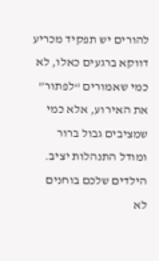להורים יש תפקיד מכריע דווקא ברגעים כאלו, לא כמי שאמורים “לפתור” את האירוע, אלא כמי שמציבים גבול ברור ומודל התנהלות יציב. הילדים שלכם בוחנים לא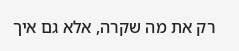רק את מה שקרה, אלא גם איך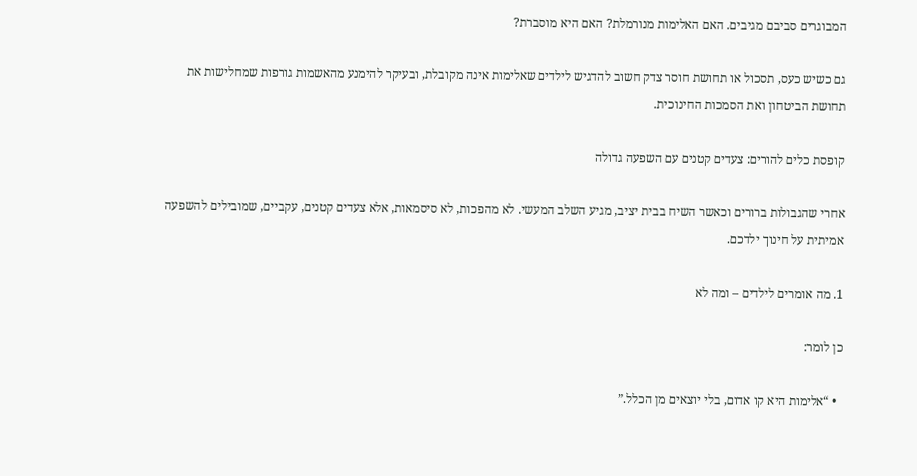המבוגרים סביבם מגיבים. האם האלימות מנורמלת? האם היא מוסברת?

גם כשיש כעס, תסכול או תחושת חוסר צדק חשוב להדגיש לילדים שאלימות אינה מקובלת, ובעיקר להימנע מהאשמות גורפות שמחלישות את תחושת הביטחון ואת הסמכות החינוכית.

קופסת כלים להורים: צעדים קטנים עם השפעה גדולה

אחרי שהגבולות ברורים וכאשר השיח בבית יציב, מגיע השלב המעשי. לא מהפכות, לא סיסמאות, אלא צעדים קטנים, עקביים, שמובילים להשפעה אמיתית על חינוך ילדכם.

1. מה אומרים לילדים – ומה לא

כן לומר:

  • “אלימות היא קו אדום, בלי יוצאים מן הכלל.”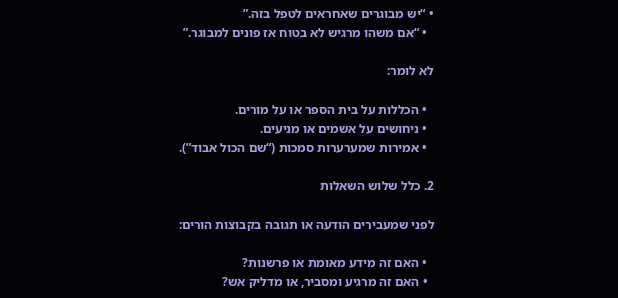• “יש מבוגרים שאחראים לטפל בזה.”
  • “אם משהו מרגיש לא בטוח אז פונים למבוגר.”

לא לומר:

  • הכללות על בית הספר או על מורים.
  • ניחושים על אשמים או מניעים.
  • אמירות שמערערות סמכות (“שם הכול אבוד”).

2. כלל שלוש השאלות

לפני שמעבירים הודעה או תגובה בקבוצות הורים:

  • האם זה מידע מאומת או פרשנות?
  • האם זה מרגיע ומסביר, או מדליק אש?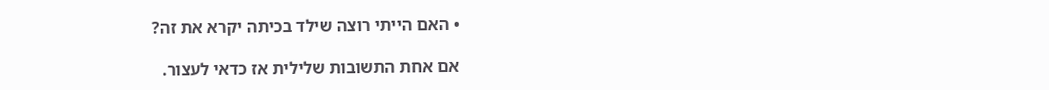• האם הייתי רוצה שילד בכיתה יקרא את זה?

אם אחת התשובות שלילית אז כדאי לעצור.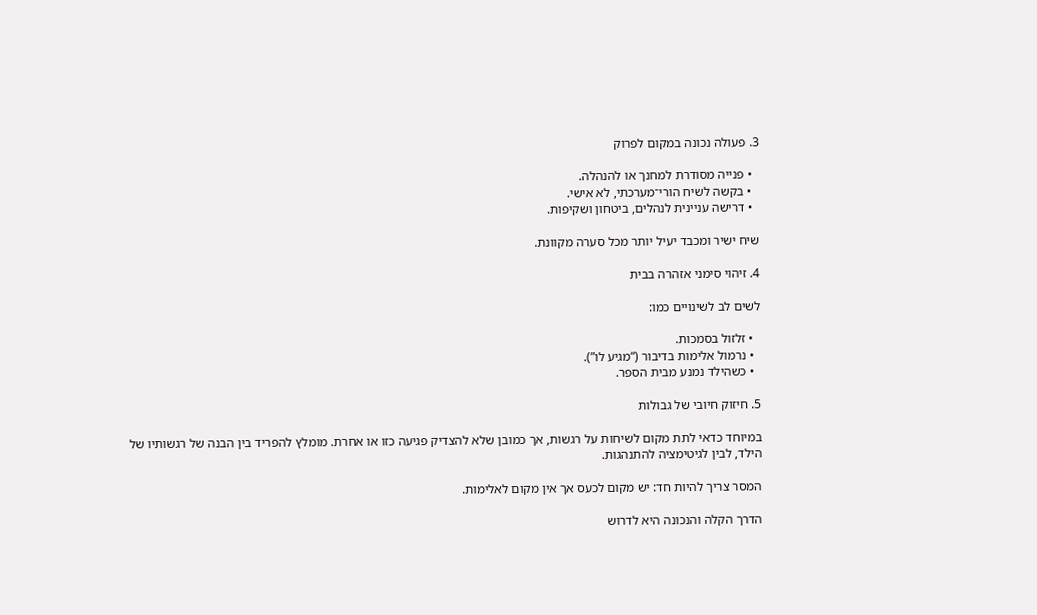3. פעולה נכונה במקום לפרוק

  • פנייה מסודרת למחנך או להנהלה.
  • בקשה לשיח הורי־מערכתי, לא אישי.
  • דרישה עניינית לנהלים, ביטחון ושקיפות.

שיח ישיר ומכבד יעיל יותר מכל סערה מקוונת.

4. זיהוי סימני אזהרה בבית

לשים לב לשינויים כמו:

  • זלזול בסמכות.
  • נרמול אלימות בדיבור (“מגיע לו”).
  • כשהילד נמנע מבית הספר.

5. חיזוק חיובי של גבולות

במיוחד כדאי לתת מקום לשיחות על רגשות, אך כמובן שלא להצדיק פגיעה כזו או אחרת. מומלץ להפריד בין הבנה של רגשותיו של הילד, לבין לגיטימציה להתנהגות.

המסר צריך להיות חד: יש מקום לכעס אך אין מקום לאלימות.

הדרך הקלה והנכונה היא לדרוש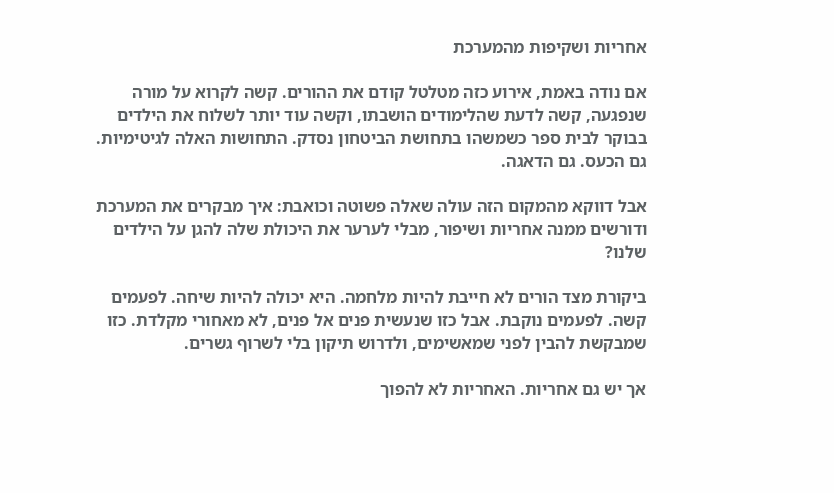אחריות ושקיפות מהמערכת

אם נודה באמת, אירוע כזה מטלטל קודם את ההורים. קשה לקרוא על מורה שנפגעה, קשה לדעת שהלימודים הושבתו, וקשה עוד יותר לשלוח את הילדים בבוקר לבית ספר כשמשהו בתחושת הביטחון נסדק. התחושות האלה לגיטימיות. גם הכעס. גם הדאגה.

אבל דווקא מהמקום הזה עולה שאלה פשוטה וכואבת: איך מבקרים את המערכת ודורשים ממנה אחריות ושיפור, מבלי לערער את היכולת שלה להגן על הילדים שלנו?

ביקורת מצד הורים לא חייבת להיות מלחמה. היא יכולה להיות שיחה. לפעמים קשה. לפעמים נוקבת. אבל כזו שנעשית פנים אל פנים, לא מאחורי מקלדת. כזו שמבקשת להבין לפני שמאשימים, ולדרוש תיקון בלי לשרוף גשרים.

אך יש גם אחריות. האחריות לא להפוך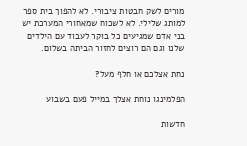מורים לשק חבטות ציבורי. לא להפוך בית ספר למותג שלילי. לא לשכוח שמאחורי המערכת יש בני אדם שמגיעים כל בוקר לעבוד עם הילדים שלנו וגם הם רוצים לחזור הביתה בשלום.

נחת אצלכם או חלף מעל?

הפלמינגו נוחת אצלך במייל פעם בשבוע

חדשות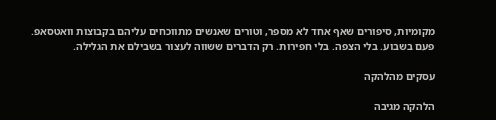מקומיות, סיפורים שאף אחד לא מספר, וטורים שאנשים מתווכחים עליהם בקבוצות וואטסאפ.
פעם בשבוע. בלי הצפה. בלי חפירות. רק הדברים ששווה לעצור בשבילם את הגלילה.

עסקים מהלהקה

הלהקה מגיבה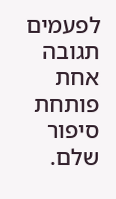לפעמים תגובה אחת פותחת סיפור שלם.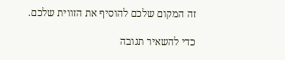זה המקום שלכם להוסיף את הזווית שלכם.

כדי להשאיר תגובה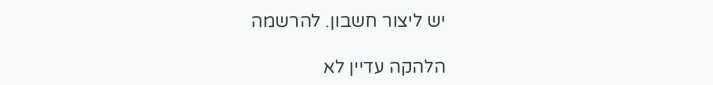יש ליצור חשבון. להרשמה

הלהקה עדיין לא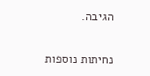הגיבה.

נחיתות נוספות